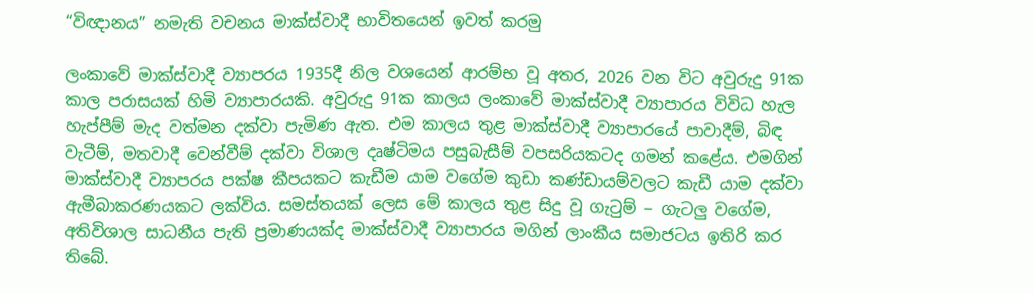“විඥානය” නමැති වචනය මාක්ස්වාදී භාවිතයෙන් ඉවත් කරමු

ලංකාවේ මාක්ස්වාදී ව්‍යාපරය 1935දී නිල වශයෙන් ආරම්භ වූ අතර, 2026 වන විට අවුරුදු 91ක කාල පරාසයක් හිමි ව්‍යාපාරයකි. අවුරුදු 91ක කාලය ලංකාවේ මාක්ස්වාදී ව්‍යාපාරය විවිධ හැල හැප්පීම් මැද වත්මන දක්වා පැමිණ ඇත. එම කාලය තුළ මාක්ස්වාදී ව්‍යාපාරයේ පාවාදීම්, බිඳ වැටීම්, මතවාදී වෙන්වීම් දක්වා විශාල දෘෂ්ටිමය පසුබැසීම් වපසරියකටද ගමන් කළේය. එමගින් මාක්ස්වාදී ව්‍යාපරය පක්ෂ කීපයකට කැඩීම යාම වගේම කුඩා කණ්ඩායම්වලට කැඩී යාම දක්වා ඇමීබාකරණයකට ලක්විය. සමස්තයක් ලෙස මේ කාලය තුළ සිදු වූ ගැටුම් ‒ ගැටලු වගේම, අතිවිශාල සාධනීය පැති ප්‍රමාණයක්ද මාක්ස්වාදී ව්‍යාපාරය මගින් ලාංකීය සමාජටය ඉතිරි කර තිබේ.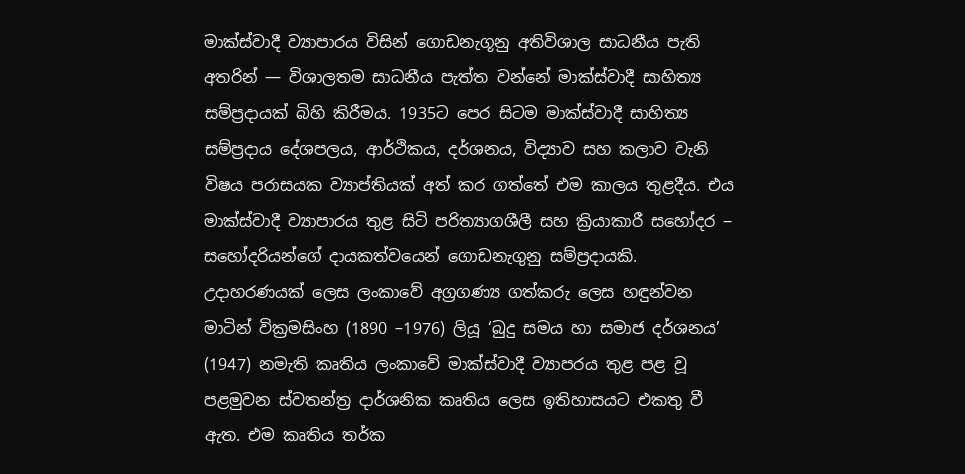මාක්ස්වාදී ව්‍යාපාරය විසින් ගොඩනැගූනු අතිවිශාල සාධනීය පැති අතරින් — විශාලතම සාධනීය පැත්ත වන්නේ මාක්ස්වාදී සාහිත්‍ය සම්ප්‍රදායක් බිහි කිරීමය. 1935ට පෙර සිටම මාක්ස්වාදී සාහිත්‍ය සම්ප්‍රදාය දේශපලය, ආර්ථිකය, දර්ශනය, විද්‍යාව සහ කලාව වැනි විෂය පරාසයක ව්‍යාප්තියක් අත් කර ගත්තේ එම කාලය තුළදීය. එය මාක්ස්වාදී ව්‍යාපාරය තුළ සිටි පරිත්‍යාගශීලී සහ ක්‍රියාකාරී සහෝදර ‒ සහෝදරියන්ගේ දායකත්වයෙන් ගොඩනැගුනු සම්ප්‍රදායකි. උදාහරණයක් ලෙස ලංකාවේ අග්‍රගණ්‍ය ගත්කරු ලෙස හඳුන්වන මාටින් වික්‍රමසිංහ (1890 –1976) ලියූ ‘බුදු සමය හා සමාජ දර්ශනය’ (1947) නමැති කෘතිය ලංකාවේ මාක්ස්වාදී ව්‍යාපරය තුළ පළ වූ පළමුවන ස්වතන්ත්‍ර දාර්ශනික කෘතිය ලෙස ඉතිහාසයට එකතු වී ඇත. එම කෘතිය තර්ක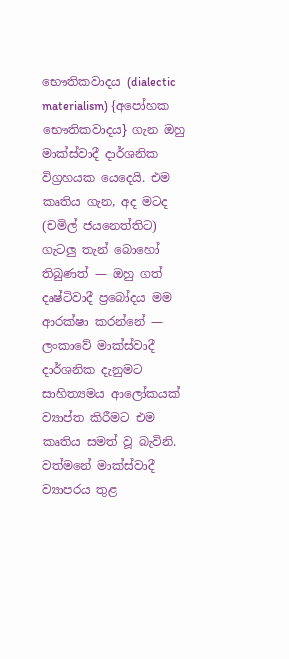භෞතිකවාදය (dialectic materialism) {අපෝහක භෞතිකවාදය} ගැන ඔහු මාක්ස්වාදී දාර්ශනික විග්‍රහයක යෙදෙයි. එම කෘතිය ගැන, අද මටද (චමිල් ජයනෙත්තිට) ගැටලු තැන් බොහෝ තිබුණත් — ඔහු ගත් දෘෂ්ටිවාදී ප්‍රබෝදය මම ආරක්ෂා කරන්නේ — ලංකාවේ මාක්ස්වාදී දාර්ශනික දැනුමට සාහිත්‍යමය ආලෝකයක් ව්‍යාප්ත කිරීමට එම කෘතිය සමත් වූ බැවිනි. වත්මනේ මාක්ස්වාදී ව්‍යාපරය තුළ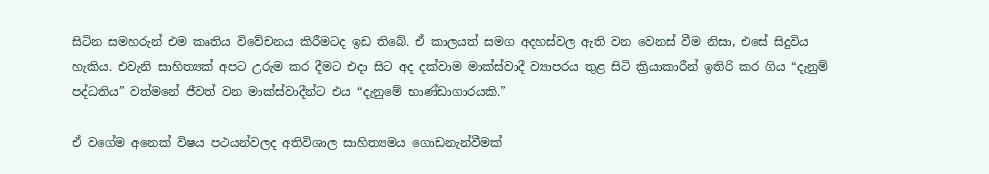සිටින සමහරුන් එම කෘතිය විවේචනය කිරීමටද ඉඩ තිබේ. ඒ කාලයත් සමග අදහස්වල ඇති වන වෙනස් වීම නිසා, එසේ සිදුවිය හැකිය. එවැනි සාහිත්‍යක් අපට උරුම කර දීමට එදා සිට අද දක්වාම මාක්ස්වාදී ව්‍යාපරය තුළ සිටි ක්‍රියාකාරීන් ඉතිරි කර ගිය “දැනුම් පද්ධතිය” වත්මනේ ජීවත් වන මාක්ස්වාදීන්ට එය “දැනුමේ භාණ්ඩාගාරයකි.”

ඒ වගේම අනෙක් විෂය පථයන්වලද අතිවිශාල සාහිත්‍යමය ගොඩනැන්වීමක්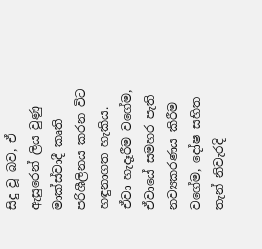සිදු වූ බව, ඒ ඇසුරෙන් ලිය වුණු මාක්ස්වාදී කෘති පරිශීලිනය කරන විට හඳුනාගත හැකිය. ඒවා හැදෑරීම වගේම, ඒවායේ සමහර පැති නව්‍යකරණය කිරීම වගේම, දෝෂ සහිත තැන් නිවැරදි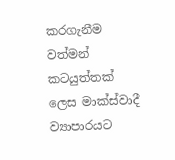කරගැනීම වත්මන් කටයුත්තක් ලෙස මාක්ස්වාදී ව්‍යාපාරයට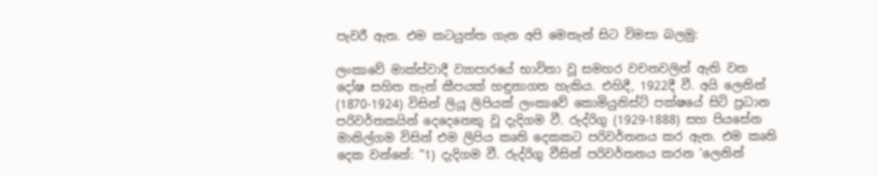පැවරී ඇත. එම කටයුත්ත ගැන අපි මෙතැන් සිට විමසා බලමු:

ලංකාවේ මාක්ස්වාදී ව්‍යාපාරයේ භාවිතා වූ සමහර වචනවලින් ඇති වන දෝෂ සහිත තැන් කීපයක් හඳුනාගත හැකිය. එහිදී, 1922දී වී. අයි ලෙනින් (1870-1924) විසින් ලියූ ලිපියක් ලංකාවේ කොමියුනිස්ට් පක්ෂයේ සිටි ප්‍රධාන පරිවර්තකයින් දෙදෙනෙකු වූ දැදිගම වී. රුද්රිගු (1929-1888) සහ පියසේන මානිල්ගම විසින් එම ලිපිය කෘති දෙකකට පරිවර්තනය කර ඇත. එම කෘති දෙක වන්නේ: “1) දැදිගම වී. රුද්රිගු වීසින් පරිවර්තනය කරන ‘ලෙනින්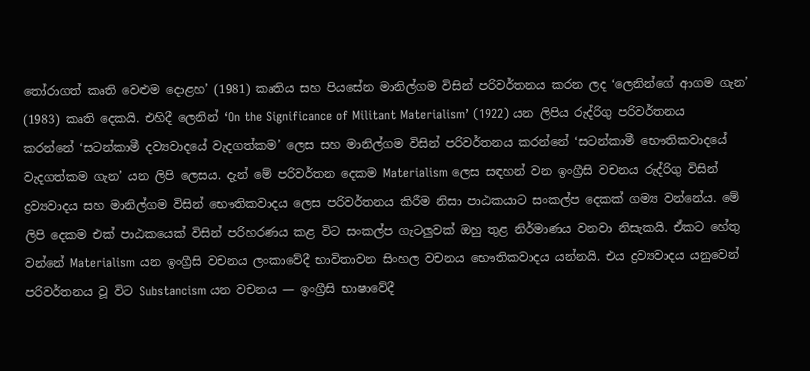තෝරාගත් කෘති වෙළුම දොළහ’ (1981) කෘතිය සහ පියසේන මානිල්ගම විසින් පරිවර්තනය කරන ලද ‘ලෙනින්ගේ ආගම ගැන’ (1983) කෘති දෙකයි. එහිදී ලෙනින් ‘On the Significance of Militant Materialism’ (1922) යන ලිපිය රුද්රිගු පරිවර්තනය කරන්නේ ‘සටන්කාමී දව්‍යවාදයේ වැදගත්කම’ ලෙස සහ මානිල්ගම විසින් පරිවර්තනය කරන්නේ ‘සටන්කාමී භෞතිකවාදයේ වැදගත්කම ගැන’ යන ලිපි ලෙසය. දැන් මේ පරිවර්තන දෙකම Materialism ලෙස සඳහන් වන ඉංග්‍රීසි වචනය රුද්රිගු විසින් ද්‍රව්‍යවාදය සහ මානිල්ගම විසින් භෞතිකවාදය ලෙස පරිවර්තනය කිරීම නිසා පාඨකයාට සංකල්ප දෙකක් ගම්‍ය වන්නේය. මේ ලිපි දෙකම එක් පාඨකයෙක් විසින් පරිහරණය කළ විට සංකල්ප ගැටලුවක් ඔහු තුළ නිර්මාණය වනවා නිසැකයි. ඒකට හේතු වන්නේ Materialism යන ඉංග්‍රීසි වචනය ලංකාවේදී භාවිතාවන සිංහල වචනය භෞතිකවාදය යන්නයි. එය ද්‍රව්‍යවාදය යනුවෙන් පරිවර්තනය වූ විට Substancism යන වචනය — ඉංග්‍රීසි භාෂාවේදී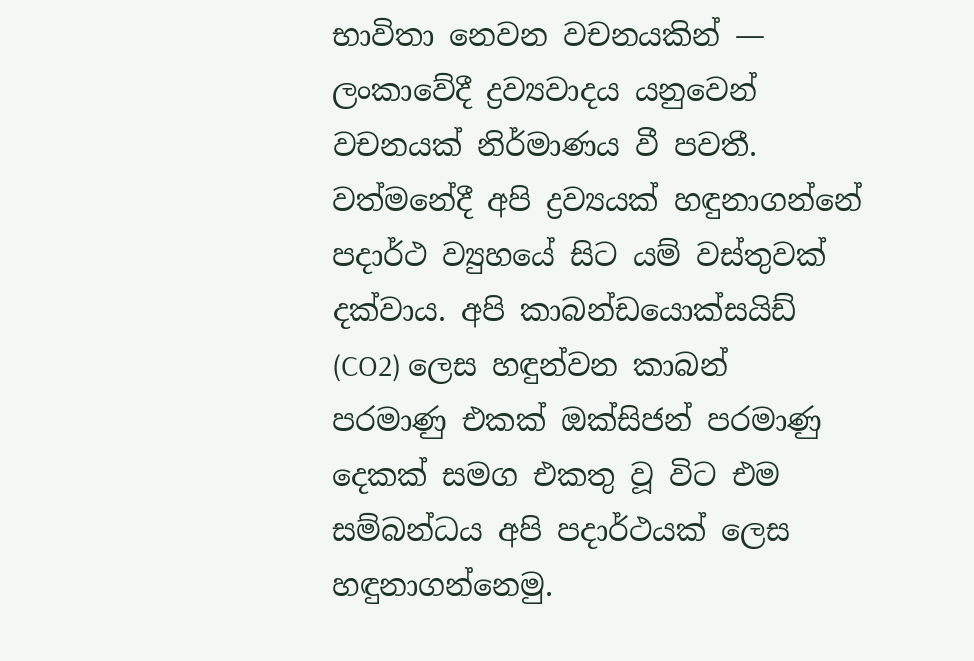භාවිතා නෙවන වචනයකින් — ලංකාවේදී ද්‍රව්‍යවාදය යනුවෙන් වචනයක් නිර්මාණය වී පවතී. වත්මනේදී අපි ද්‍රව්‍යයක් හඳුනාගන්නේ පදාර්ථ ව්‍යුහයේ සිට යම් වස්තුවක් දක්වාය. අපි කාබන්ඩයොක්සයිඩ් (CO2) ලෙස හඳුන්වන කාබන් පරමාණු එකක් ඔක්සිජන් පරමාණු දෙකක් සමග එකතු වූ විට එම සම්බන්ධය අපි පදාර්ථයක් ලෙස හඳුනාගන්නෙමු.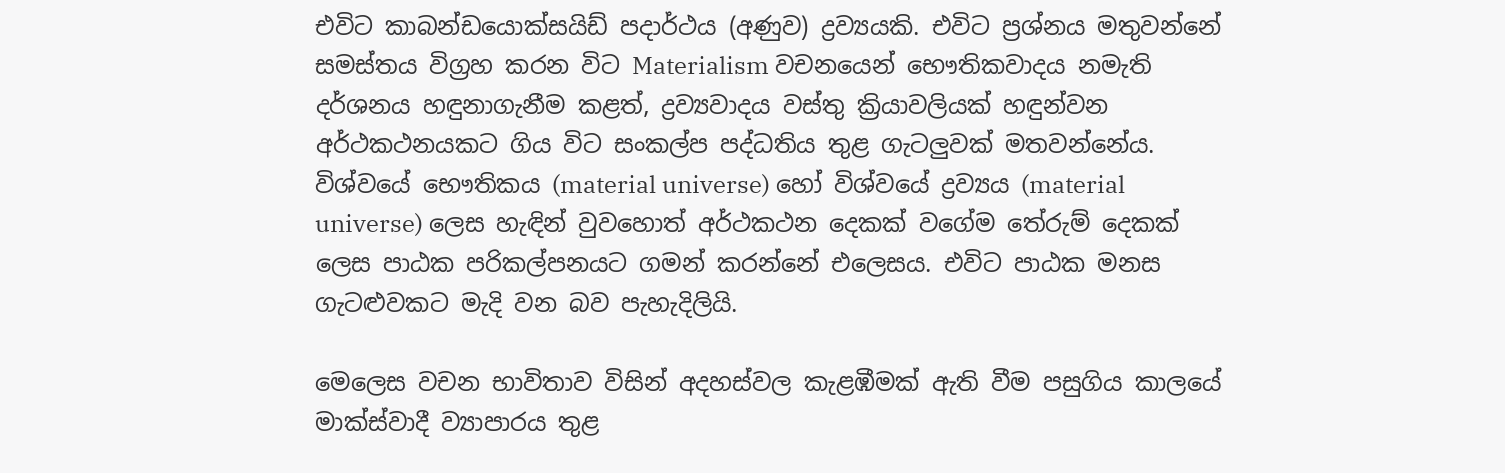එවිට කාබන්ඩයොක්සයිඩ් පදාර්ථය (අණුව) ද්‍රව්‍යයකි. එවිට ප්‍රශ්නය මතුවන්නේ සමස්තය විග්‍රහ කරන විට Materialism වචනයෙන් භෞතිකවාදය නමැති දර්ශනය හඳුනාගැනීම කළත්, ද්‍රව්‍යවාදය වස්තු ක්‍රියාවලියක් හඳුන්වන අර්ථකථනයකට ගිය විට සංකල්ප පද්ධතිය තුළ ගැටලුවක් මතවන්නේය. විශ්වයේ භෞතිකය (material universe) හෝ විශ්වයේ ද්‍රව්‍යය (material universe) ලෙස හැඳින් වුවහොත් අර්ථකථන දෙකක් වගේම තේරුම් දෙකක් ලෙස පාඨක පරිකල්පනයට ගමන් කරන්නේ එලෙසය. එවිට පාඨක මනස ගැටළුවකට මැදි වන බව පැහැදිලියි.

මෙලෙස වචන භාවිතාව විසින් අදහස්වල කැළඹීමක් ඇති වීම පසුගිය කාලයේ මාක්ස්වාදී ව්‍යාපාරය තුළ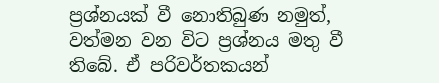ප්‍රශ්නයක් වී නොතිබුණ නමුත්, වත්මන වන විට ප්‍රශ්නය මතු වී තිබේ. ඒ පරිවර්තකයන්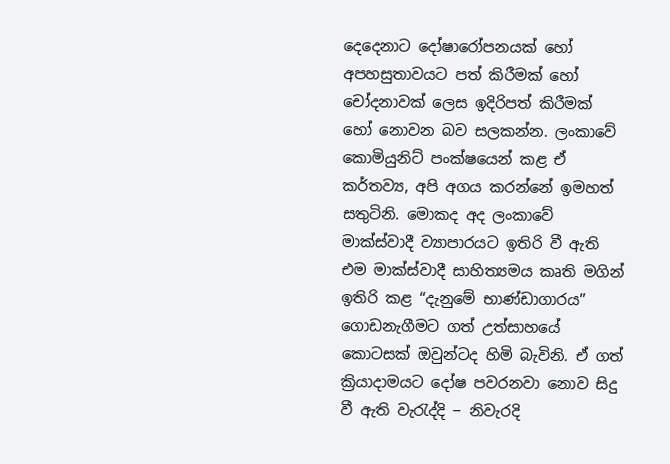දෙදෙනාට දෝෂාරෝපනයක් හෝ අපහසුතාවයට පත් කිරීමක් හෝ චෝදනාවක් ලෙස ඉදිරිපත් කිරීමක් හෝ නොවන බව සලකන්න. ලංකාවේ කොමියුනිට් පංක්ෂයෙන් කළ ඒ කර්තව්‍ය, අපි අගය කරන්නේ ඉමහත් සතුටිනි. මොකද අද ලංකාවේ මාක්ස්වාදී ව්‍යාපාරයට ඉතිරි වී ඇති එම මාක්ස්වාදී සාහිත්‍යමය කෘති මගින් ඉතිරි කළ “දැනුමේ භාණ්ඩාගාරය” ගොඩනැගීමට ගත් උත්සාහයේ කොටසක් ඔවුන්ටද හිමි බැවිනි. ඒ ගත් ක්‍රියාදාමයට දෝෂ පවරනවා නොව සිදු වී ඇති වැරැද්දි ‒ නිවැරදි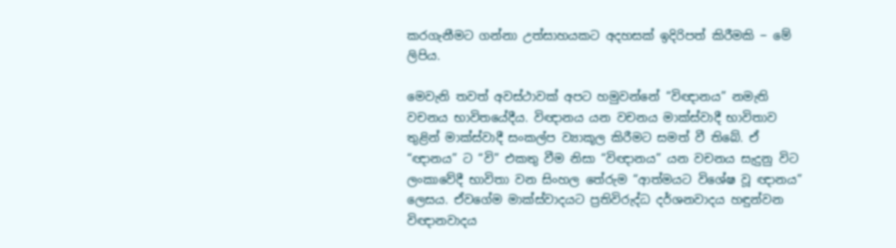කරගැනීමට ගන්නා උත්සාහයකට අදහසක් ඉදිරිපත් කිරීමකි ‒ මේ ලිපිය.

මෙවැනි තවත් අවස්ථාවක් අපට හමුවන්නේ “විඥානය” නමැති වචනය භාවිතයේදීය. විඥානය යන වචනය මාක්ස්වාදී භාවිතාව තුළින් මාක්ස්වාදී සංකල්ප ව්‍යාකූල කිරීමට සමත් වී තිබේ. ඒ “ඥානය” ට “වි” එකතු වීම නිසා “විඥානය” යන වචනය සැදුනු විට ලංකාවේදී භාවිතා වන සිංහල තේරුම “ආත්මයට විශේෂ වූ ඥානය” ලෙසය. ඒවගේම මාක්ස්වාදයට ප්‍රතිවිරුද්ධ දර්ශනවාදය හඳුන්වන විඥානවාදය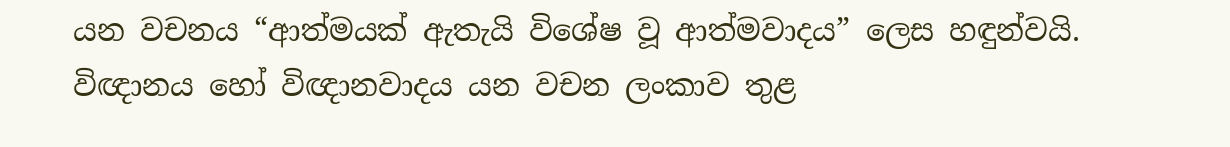යන වචනය “ආත්මයක් ඇතැයි විශේෂ වූ ආත්මවාදය” ලෙස හඳුන්වයි. විඥානය හෝ විඥානවාදය යන වචන ලංකාව තුළ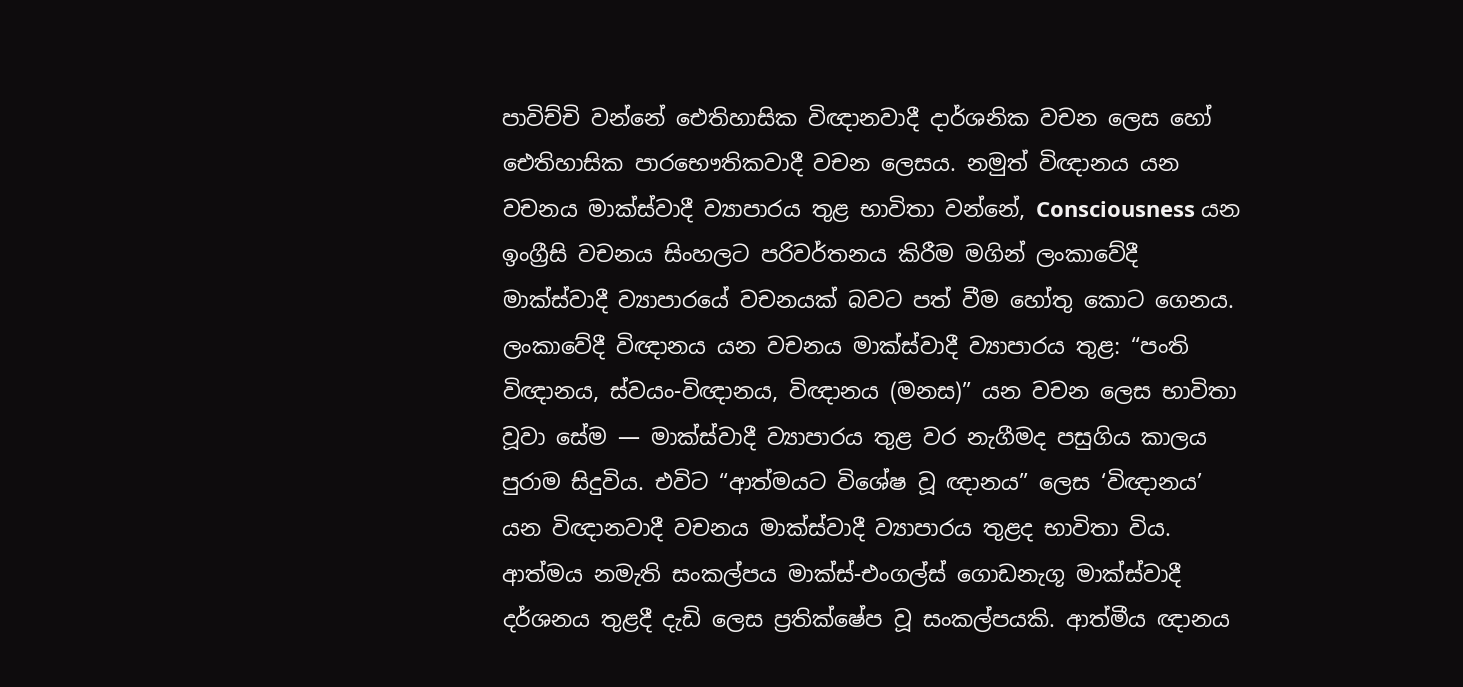පාවිච්චි වන්නේ ඓතිහාසික විඥානවාදී දාර්ශනික වචන ලෙස හෝ ඓතිහාසික පාරභෞතිකවාදී වචන ලෙසය. නමුත් විඥානය යන වචනය මාක්ස්වාදී ව්‍යාපාරය තුළ භාවිතා වන්නේ, Consciousness යන ඉංග්‍රීසි වචනය සිංහලට පරිවර්තනය කිරීම මගින් ලංකාවේදී මාක්ස්වාදී ව්‍යාපාරයේ වචනයක් බවට පත් වීම හෝතු කොට ගෙනය. ලංකාවේදී විඥානය යන වචනය මාක්ස්වාදී ව්‍යාපාරය තුළ: “පංති විඥානය, ස්වයං-විඥානය, විඥානය (මනස)” යන වචන ලෙස භාවිතා වූවා සේම — මාක්ස්වාදී ව්‍යාපාරය තුළ වර නැගීමද පසුගිය කාලය පුරාම සිදුවිය. එවිට “ආත්මයට විශේෂ වූ ඥානය” ලෙස ‘විඥානය’ යන විඥානවාදී වචනය මාක්ස්වාදී ව්‍යාපාරය තුළද භාවිතා විය. ආත්මය නමැති සංකල්පය මාක්ස්-එංගල්ස් ගොඩනැගූ මාක්ස්වාදී දර්ශනය තුළදී දැඩි ලෙස ප්‍රතික්ෂේප වූ සංකල්පයකි. ආත්මීය ඥානය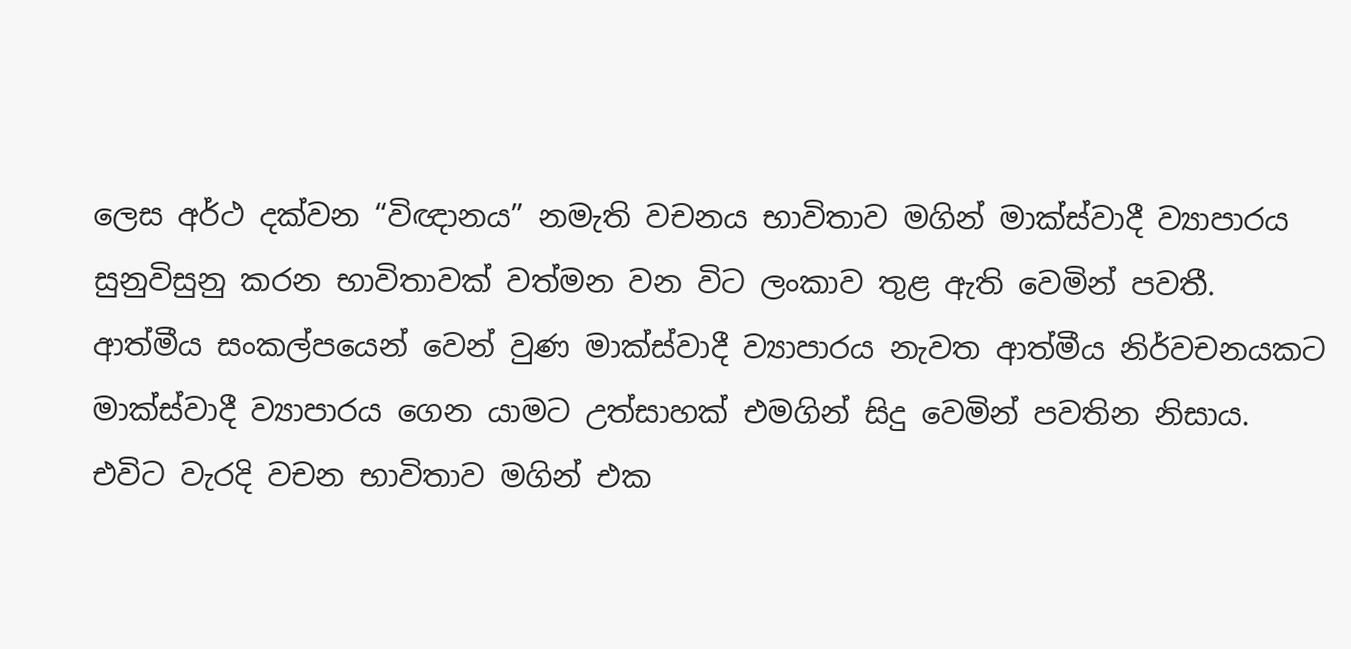ලෙස අර්ථ දක්වන “විඥානය” නමැති වචනය භාවිතාව මගින් මාක්ස්වාදී ව්‍යාපාරය සුනුවිසුනු කරන භාවිතාවක් වත්මන වන විට ලංකාව තුළ ඇති වෙමින් පවතී. ආත්මීය සංකල්පයෙන් වෙන් වුණ මාක්ස්වාදී ව්‍යාපාරය නැවත ආත්මීය නිර්වචනයකට මාක්ස්වාදී ව්‍යාපාරය ගෙන යාමට උත්සාහක් එමගින් සිදු වෙමින් පවතින නිසාය. එවිට වැරදි වචන භාවිතාව මගින් එක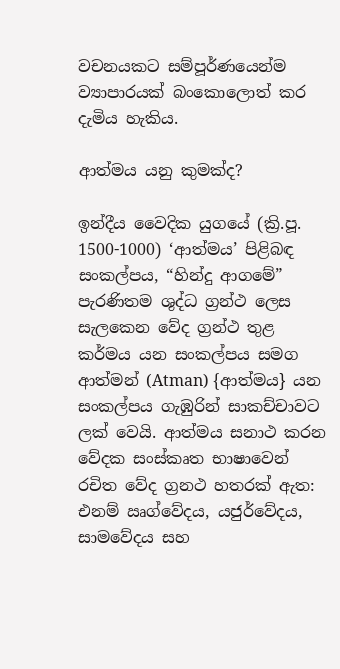වචනයකට සම්පූර්ණයෙන්ම ව්‍යාපාරයක් බංකොලොත් කර දැමිය හැකිය.

ආත්මය යනු කුමක්ද?

ඉන්දීය වෛදික යුගයේ (ක්‍රි.පූ. 1500-1000) ‘ආත්මය’ පිළිබඳ සංකල්පය, “හින්දු ආගමේ” පැරණිතම ශුද්ධ ග්‍රන්ථ ලෙස සැලකෙන වේද ග්‍රන්ථ තුළ කර්මය යන සංකල්පය සමග ආත්මන් (Atman) {ආත්මය} යන සංකල්පය ගැඹුරින් සාකච්චාවට ලක් වෙයි. ආත්මය සනාථ කරන වේදක සංස්කෘත භාෂාවෙන් රචිත වේද ග්‍රනථ හතරක් ඇත: එනම් ඍග්වේදය, යජුර්වේදය, සාමවේදය සහ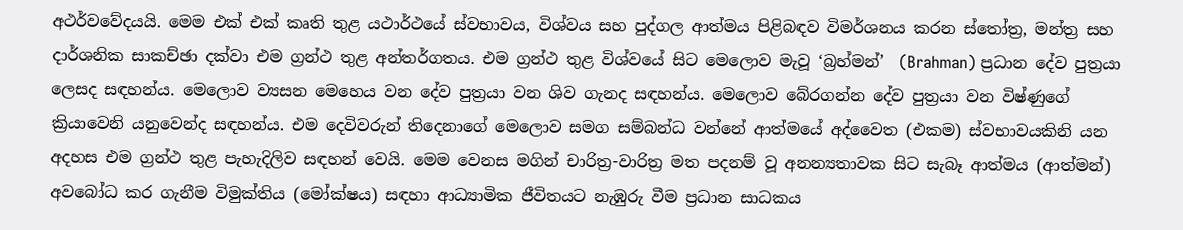අථර්වවේදයයි. මෙම එක් එක් කෘති තුළ යථාර්ථයේ ස්වභාවය, විශ්වය සහ පුද්ගල ආත්මය පිළිබඳව විමර්ශනය කරන ස්තෝත්‍ර, මන්ත්‍ර සහ දාර්ශනික සාකච්ඡා දක්වා එම ග්‍රන්ථ තුළ අන්තර්ගතය. එම ග්‍රන්ථ තුළ විශ්වයේ සිට මෙලොව මැවූ ‘බ්‍රහ්මන්’  (Brahman) ප්‍රධාන දේව පුත්‍රයා ලෙසද සඳහන්ය. මෙලොව ව්‍යසන මෙහෙය වන දේව පුත්‍රයා වන ශිව ගැනද සඳහන්ය. මෙලොව බේරගන්න දේව පුත්‍රයා වන විෂ්ණුගේ ක්‍රියාවෙනි යනුවෙන්ද සඳහන්ය. එම දෙවිවරුන් තිදෙනාගේ මෙලොව සමග සම්බන්ධ වන්නේ ආත්මයේ අද්වෛත (එකම) ස්වභාවයකිනි යන අදහස එම ග්‍රන්ථ තුළ පැහැදිලිව සඳහන් වෙයි. මෙම වෙනස මගින් චාරිත්‍ර-වාරිත්‍ර මත පදනම් වූ අනන්‍යතාවක සිට සැබෑ ආත්මය (ආත්මන්) අවබෝධ කර ගැනීම විමුක්තිය (මෝක්ෂය) සඳහා ආධ්‍යාමික ජීවිතයට නැඹුරු වීම ප්‍රධාන සාධකය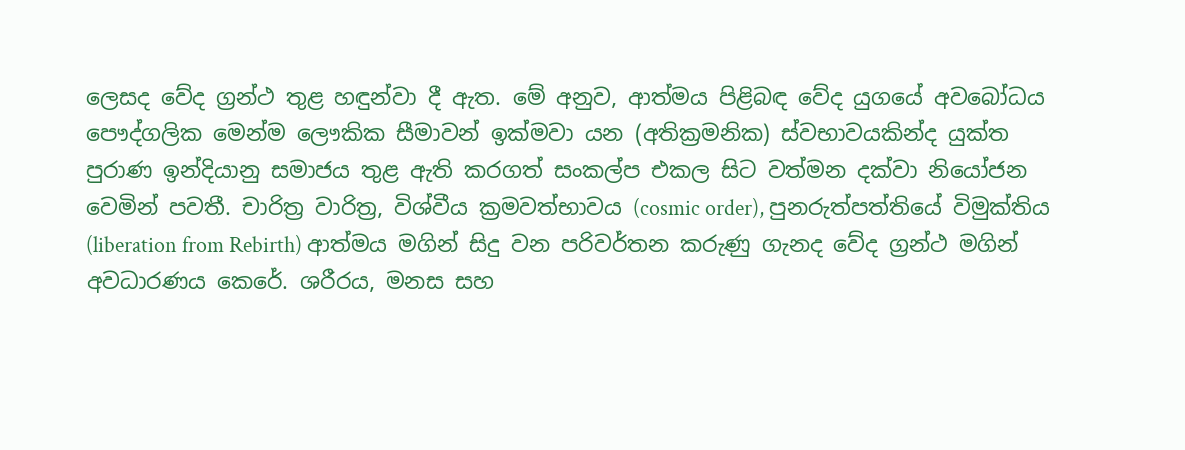ලෙසද වේද ග්‍රන්ථ තුළ හඳුන්වා දී ඇත. මේ අනුව, ආත්මය පිළිබඳ වේද යුගයේ අවබෝධය පෞද්ගලික මෙන්ම ලෞකික සීමාවන් ඉක්මවා යන (අතික්‍රමනික) ස්වභාවයකින්ද යුක්ත පුරාණ ඉන්දියානු සමාජය තුළ ඇති කරගත් සංකල්ප එකල සිට වත්මන දක්වා නියෝජන වෙමින් පවතී. චාරිත්‍ර වාරිත්‍ර, විශ්වීය ක්‍රමවත්භාවය (cosmic order), පුනරුත්පත්තියේ විමුක්තිය (liberation from Rebirth) ආත්මය මගින් සිදු වන පරිවර්තන කරුණු ගැනද වේද ග්‍රන්ථ මගින් අවධාරණය කෙරේ. ශරීරය, මනස සහ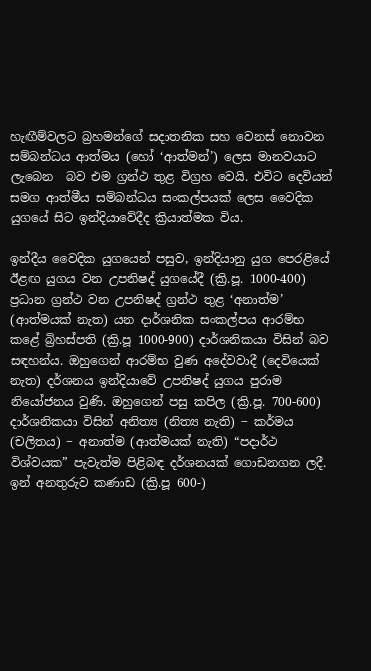හැඟීම්වලට බ්‍රහමන්ගේ සදාතනික සහ වෙනස් නොවන සම්බන්ධය ආත්මය (හෝ ‘ආත්මන්’) ලෙස මානවයාට ලැබෙන  බව එම ග්‍රන්ථ තුළ විග්‍රහ වෙයි. එවිට දෙවියන් සමග ආත්මීය සම්බන්ධය සංකල්පයක් ලෙස වෛදික යුගයේ සිට ඉන්දියාවේදීද ක්‍රියාත්මක විය.

ඉන්දීය වෛදික යුගයෙන් පසුව, ඉන්දියානු යුග පෙරළියේ ඊළඟ යුගය වන උපනිෂද් යුගයේදී (ක්‍රි.පූ. 1000-400) ප්‍රධාන ග්‍රන්ථ වන උපනිෂද් ග්‍රන්ථ තුළ ‘අනාත්ම’ (ආත්මයක් නැත) යන දාර්ශනික සංකල්පය ආරම්භ කළේ බ්‍රිහස්පති (ක්‍රි.පූ 1000-900) දාර්ශනිකයා විසින් බව සඳහන්ය. ඔහුගෙන් ආරම්භ වුණ අදේවවාදී (දෙවියෙක් නැත) දර්ශනය ඉන්දියාවේ උපනිෂද් යුගය පුරාම නියෝජනය වුණි. ඔහුගෙන් පසු කපිල (ක්‍රි.පූ. 700-600) දාර්ශනිකයා විසින් අනිත්‍ය (නිත්‍ය නැති) ‒ කර්මය (චලිතය) ‒ අනාත්ම (ආත්මයක් නැති) “පදාර්ථ විශ්වයක” පැවැත්ම පිළිබඳ දර්ශනයක් ගොඩනගන ලදී. ඉන් අනතුරුව කණාඩ (ක්‍රි.පූ 600-)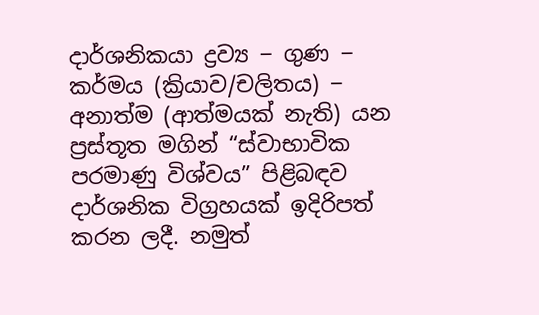දාර්ශනිකයා ද්‍රව්‍ය ‒ ගුණ ‒ කර්මය (ක්‍රියාව/චලිතය) ‒ අනාත්ම (ආත්මයක් නැති) යන ප්‍රස්තූත මගින් “ස්වාභාවික පරමාණු විශ්වය” පිළිබඳව දාර්ශනික විග්‍රහයක් ඉදිරිපත් කරන ලදී. නමුත්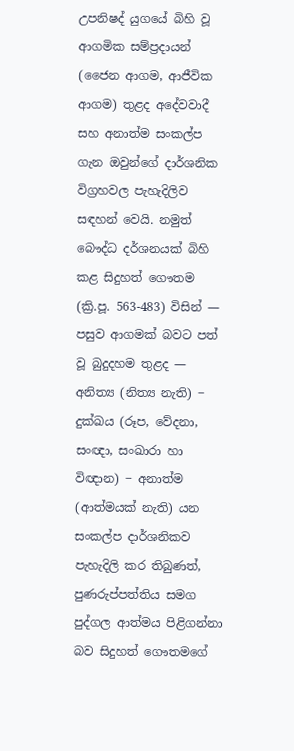උපනිෂද් යුගයේ බිහි වූ ආගමික සම්ප්‍රදායන් (ජෛන ආගම, ආජීවික ආගම) තුළද අදේවවාදී සහ අනාත්ම සංකල්ප ගැන ඔවුන්ගේ දාර්ශනික විග්‍රහවල පැහැදිලිව සඳහන් වෙයි. නමුත් බෞද්ධ දර්ශනයක් බිහි කළ සිදුහත් ගෞතම (ක්‍රි.පූ. 563-483) විසින් — පසුව ආගමක් බවට පත් වූ බුදුදහම තුළද — අනිත්‍ය (නිත්‍ය නැති) ‒ දුක්‍ඛය (රූප, වේදනා, සංඥා, සංඛාරා හා විඥාන) ‒ අනාත්ම (ආත්මයක් නැති) යන සංකල්ප දාර්ශනිකව පැහැදිලි කර තිබුණත්, පුණරුප්පත්තිය සමග පුද්ගල ආත්මය පිළිගන්නා බව සිදුහත් ගෞතමගේ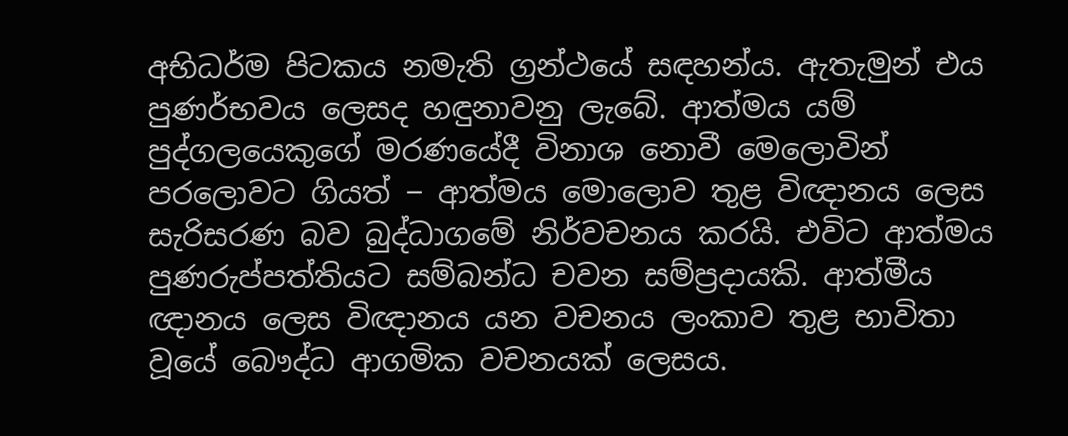අභිධර්ම පිටකය නමැති ග්‍රන්ථයේ සඳහන්ය. ඇතැමුන් එය පුණර්භවය ලෙසද හඳුනාවනු ලැබේ. ආත්මය යම් පුද්ගලයෙකුගේ මරණයේදී විනාශ නොවී මෙලොවින් පරලොවට ගියත් ‒ ආත්මය මොලොව තුළ විඥානය ලෙස සැරිසරණ බව බුද්ධාගමේ නිර්වචනය කරයි. එවිට ආත්මය පුණරුප්පත්තියට සම්බන්ධ චවන සම්ප්‍රදායකි. ආත්මීය ඥානය ලෙස විඥානය යන වචනය ලංකාව තුළ භාවිතා වූයේ බෞද්ධ ආගමික වචනයක් ලෙසය.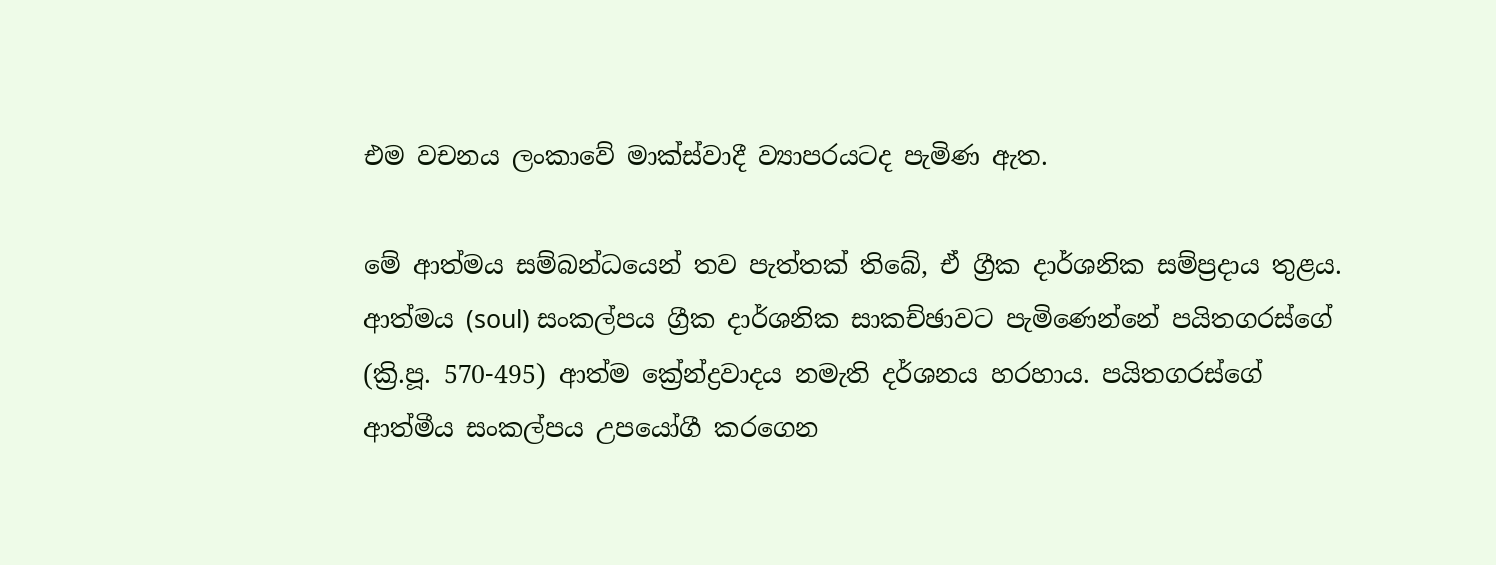එම වචනය ලංකාවේ මාක්ස්වාදී ව්‍යාපරයටද පැමිණ ඇත.

මේ ආත්මය සම්බන්ධයෙන් තව පැත්තක් තිබේ, ඒ ග්‍රීක දාර්ශනික සම්ප්‍රදාය තුළය. ආත්මය (soul) සංකල්පය ග්‍රීක දාර්ශනික සාකච්ඡාවට පැමිණෙන්නේ පයිතගරස්ගේ (ක්‍රි.පූ. 570-495) ආත්ම ක්‍රේන්ද්‍රවාදය නමැති දර්ශනය හරහාය. පයිතගරස්ගේ ආත්මීය සංකල්පය උපයෝගී කරගෙන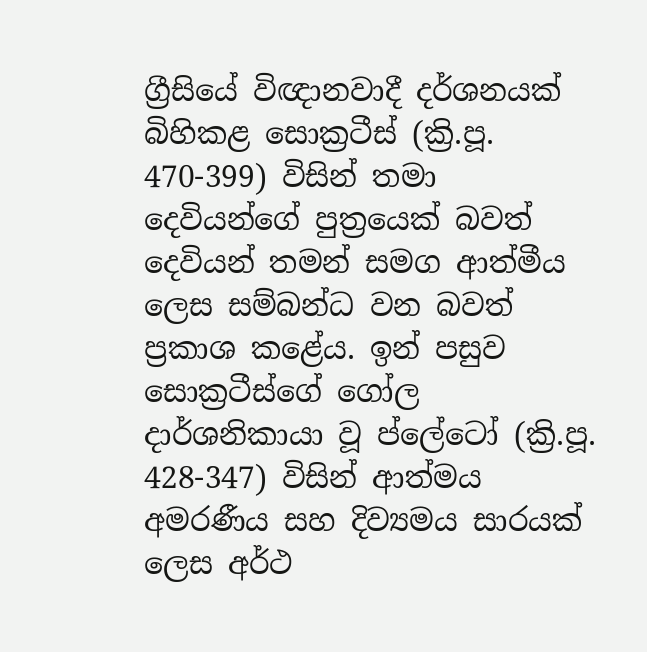ග්‍රීසියේ විඥානවාදී දර්ශනයක් බිහිකළ සොක්‍රටීස් (ක්‍රි.පූ. 470-399) විසින් තමා දෙවියන්ගේ පුත්‍රයෙක් බවත් දෙවියන් තමන් සමග ආත්මීය ලෙස සම්බන්ධ වන බවත් ප්‍රකාශ කළේය. ඉන් පසුව සොක්‍රටීස්ගේ ගෝල දාර්ශනිකායා වූ ප්ලේටෝ (ක්‍රි.පූ. 428-347) විසින් ආත්මය අමරණීය සහ දිව්‍යමය සාරයක් ලෙස අර්ථ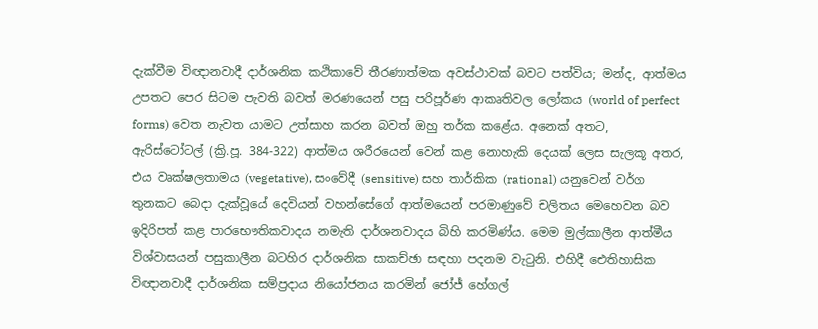දැක්වීම විඥානවාදී දාර්ශනික කථිකාවේ තීරණාත්මක අවස්ථාවක් බවට පත්විය; මන්ද, ආත්මය උපතට පෙර සිටම පැවති බවත් මරණයෙන් පසු පරිපූර්ණ ආකෘතිවල ලෝකය (world of perfect forms) වෙත නැවත යාමට උත්සාහ කරන බවත් ඔහු තර්ක කළේය. අනෙක් අතට, ඇරිස්ටෝටල් (ක්‍රි.පූ. 384-322) ආත්මය ශරීරයෙන් වෙන් කළ නොහැකි දෙයක් ලෙස සැලකූ අතර, එය වෘක්ෂලතාමය (vegetative), සංවේදී (sensitive) සහ තාර්කික (rational) යනුවෙන් වර්ග තුනකට බෙදා දැක්වූයේ දෙවියන් වහන්සේගේ ආත්මයෙන් පරමාණුවේ චලිතය මෙහෙවන බව ඉදිරිපත් කළ පාරභෞතිකවාදය නමැති දාර්ශනවාදය බිහි කරමිණ්ය. මෙම මුල්කාලීන ආත්මීය විශ්වාසයන් පසුකාලීන බටහිර දාර්ශනික සාකච්ඡා සඳහා පදනම වැටුනි. එහිදී ඓතිහාසික විඥානවාදී දාර්ශනික සම්ප්‍රදාය නියෝජනය කරමින් ජෝජ් හේගල්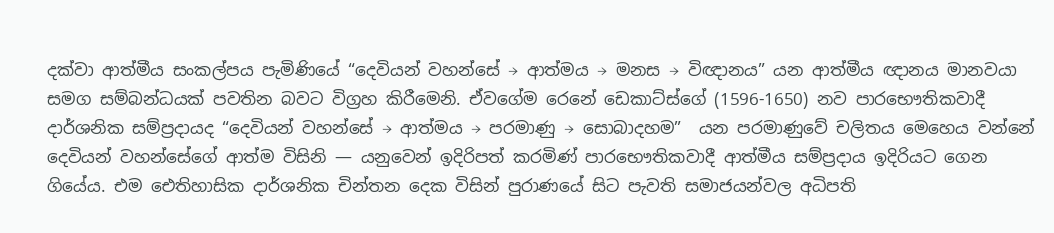දක්වා ආත්මීය සංකල්පය පැමිණියේ “දෙවියන් වහන්සේ → ආත්මය → මනස → විඥානය” යන ආත්මීය ඥානය මානවයා සමග සම්බන්ධයක් පවතින බවට විග්‍රහ කිරීමෙනි. ඒවගේම රෙනේ ඩෙකාට්ස්ගේ (1596-1650) නව පාරභෞතිකවාදී දාර්ශනික සම්ප්‍රදායද “දෙවියන් වහන්සේ → ආත්මය → පරමාණු → සොබාදහම”  යන පරමාණුවේ චලිතය මෙහෙය වන්නේ දෙවියන් වහන්සේගේ ආත්ම විසිනි — යනුවෙන් ඉදිරිපත් කරමිණ් පාරභෞතිකවාදී ආත්මීය සම්ප්‍රදාය ඉදිරියට ගෙන ගියේය. එම ඓතිහාසික දාර්ශනික චින්තන දෙක විසින් පුරාණයේ සිට පැවති සමාජයන්වල අධිපති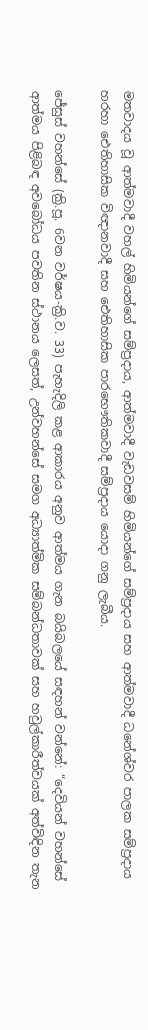මතවාදය වූ ආත්මවාදී වහල් හිමියන්ගේ සම්ප්‍රදාය, ආත්මවාදී වැඩවසම් හිමියන්ගේ සම්ප්‍රදාය සහ ආත්මවාදී ධනේශ්වර පාලක සම්ප්‍රදාය හරහා ඓතිහාසික විඥානවාදී සහ ඓතිහාසික පාරභෞතිකවාදී සම්ප්‍රදාය යොදා ගනු ලැබීය.

ජේසුස් වහන්සේ (ක්‍රි.පූ. 6වන වර්ෂය-ක්‍රි.ව. 33) පැහැදිලි කළ ආකාරය අනුව ආත්මය ගැන බයිබලයේ සඳහන් වන්නේ: “දෙවියන් වහන්සේ ආත්මය පිළිබඳ අවබෝධය පවතින ස්ථානය ලෙසත්, උන්වහන්සේ සමග අධ්‍යාත්මික සම්බන්ධතාවක් සහ හවුල්කාරීත්වයක් අත්විඳින තැන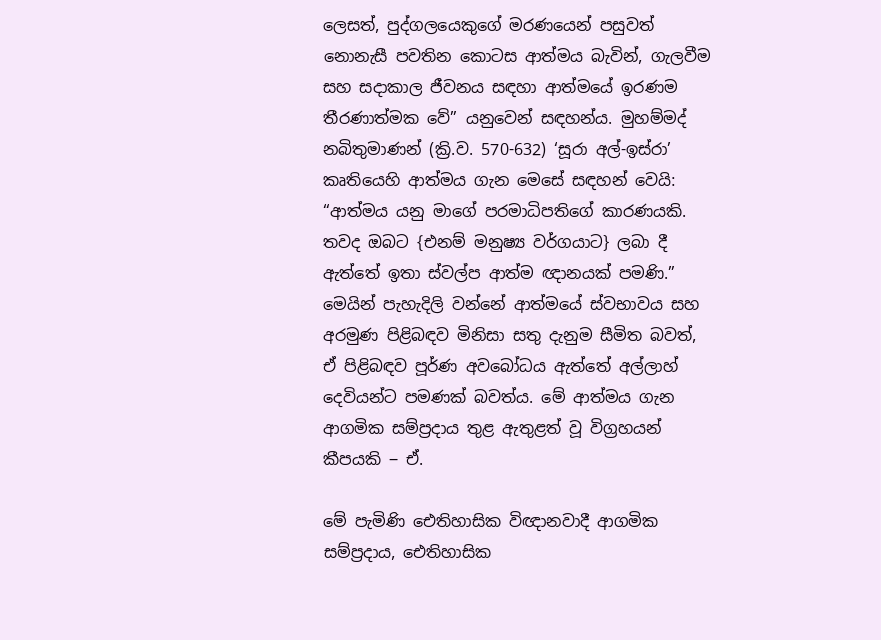ලෙසත්, පුද්ගලයෙකුගේ මරණයෙන් පසුවත් නොනැසී පවතින කොටස ආත්මය බැවින්, ගැලවීම සහ සදාකාල ජීවනය සඳහා ආත්මයේ ඉරණම තීරණාත්මක වේ” යනුවෙන් සඳහන්ය. මුහම්මද් නබිතුමාණන් (ක්‍රි.ව. 570-632) ‘සූරා අල්-ඉස්රා’  කෘතියෙහි ආත්මය ගැන මෙසේ සඳහන් වෙයි: “ආත්මය යනු මාගේ පරමාධිපතිගේ කාරණයකි. තවද ඔබට {එනම් මනුෂ්‍ය වර්ගයාට} ලබා දී ඇත්තේ ඉතා ස්වල්ප ආත්ම ඥානයක් පමණි.” මෙයින් පැහැදිලි වන්නේ ආත්මයේ ස්වභාවය සහ අරමුණ පිළිබඳව මිනිසා සතු දැනුම සීමිත බවත්, ඒ පිළිබඳව පූර්ණ අවබෝධය ඇත්තේ අල්ලාහ් දෙවියන්ට පමණක් බවත්ය. මේ ආත්මය ගැන ආගමික සම්ප්‍රදාය තුළ ඇතුළත් වූ විග්‍රහයන් කීපයකි ‒ ඒ.

මේ පැමිණි ඓතිහාසික විඥානවාදී ආගමික සම්ප්‍රදාය, ඓතිහාසික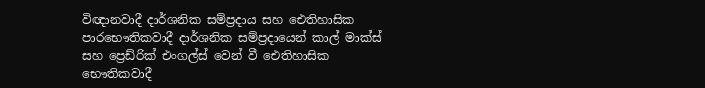විඥානවාදී දාර්ශනික සම්ප්‍රදාය සහ ඓතිහාසික පාරභෞතිකවාදී දාර්ශනික සම්ප්‍රදායෙන් කාල් මාක්ස් සහ ප්‍රෙඩ්රික් එංගල්ස් වෙන් වී ඓතිහාසික භෞතිකවාදී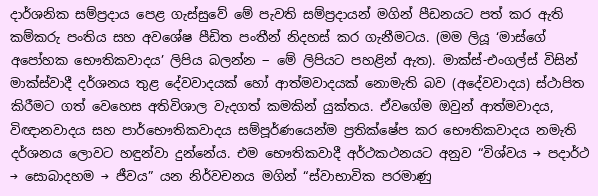දාර්ශනික සම්ප්‍රදාය පෙළ ගැස්සුවේ මේ පැවති සම්ප්‍රදායන් මගින් පීඩනයට පත් කර ඇති කම්කරු පංතිය සහ අවශේෂ පීඩිත පංතීන් නිදහස් කර ගැනීමටය. (මම ලියූ ‘මාස්ගේ අපෝහක භෞතිකවාදය’ ලිපිය බලන්න ‒ මේ ලිපියට පහළින් ඇත). මාක්ස්-එංගල්ස් විසින් මාක්ස්වාදී දර්ශනය තුළ දේවවාදයක් හෝ ආත්මවාදයක් නොමැති බව (අදේවවාදය) ස්ථාපිත කිරීමට ගත් වෙහෙස අතිවිශාල වැදගත් කමකින් යුක්තය. ඒවගේම ඔවුන් ආත්මවාදය, විඥානවාදය සහ පාර්භෞතිකවාදය සම්පූර්ණයෙන්ම ප්‍රතික්ෂේප කර භෞතිකවාදය නමැති දර්ශනය ලොවට හඳුන්වා දුන්නේය. එම භෞතිකවාදී අර්ථකථනයට අනුව “විශ්වය → පදාර්ථ → සොබාදහම → ජීවය” යන නිර්වචනය මගින් “ස්වාභාවික පරමාණු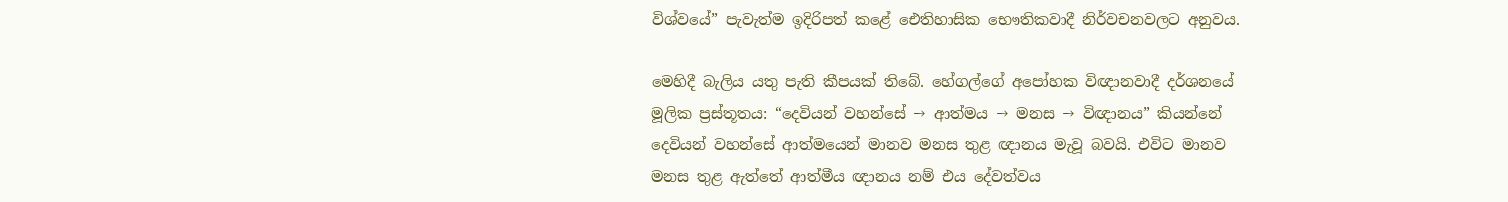විශ්වයේ” පැවැත්ම ඉදිරිපත් කළේ ඓතිහාසික භෞතිකවාදී නිර්වචනවලට අනුවය.

මෙහිදී බැලිය යතු පැති කීපයක් තිබේ. හේගල්ගේ අපෝහක විඥානවාදී දර්ශනයේ මූලික ප්‍රස්තූතය: “දෙවියන් වහන්සේ → ආත්මය → මනස → විඥානය” කියන්නේ දෙවියන් වහන්සේ ආත්මයෙන් මානව මනස තුළ ඥානය මැවූ බවයි. එවිට මානව මනස තුළ ඇත්තේ ආත්මීය ඥානය නම් එය දේවත්වය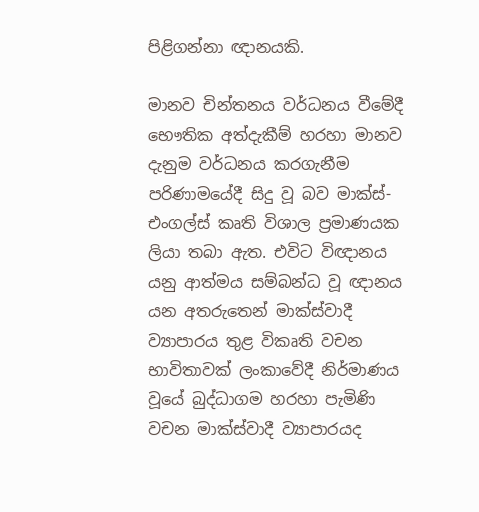පිළිගන්නා ඥානයකි.

මානව චින්තනය වර්ධනය වීමේදී භෞතික අත්දැකීම් හරහා මානව දැනුම වර්ධනය කරගැනීම පරිණාමයේදී සිදු වූ බව මාක්ස්-එංගල්ස් කෘති විශාල ප්‍රමාණයක ලියා තබා ඇත. එවිට විඥානය යනු ආත්මය සම්බන්ධ වූ ඥානය යන අතරුතෙන් මාක්ස්වාදී ව්‍යාපාරය තුළ විකෘති වචන භාවිතාවක් ලංකාවේදී නිර්මාණය වූයේ බුද්ධාගම හරහා පැමිණි වචන මාක්ස්වාදී ව්‍යාපාරයද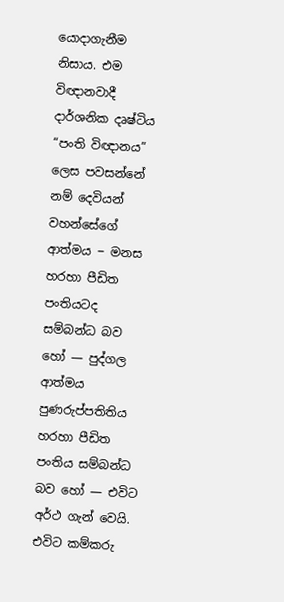යොදාගැනීම නිසාය. එම විඥානවාදී දාර්ශනික දෘෂ්ටිය “පංති විඥානය” ලෙස පවසන්නේ නම් දෙවියන් වහන්සේගේ ආත්මය ‒ මනස හරහා පීඩිත පංතියටද සම්බන්ධ බව හෝ — පුද්ගල ආත්මය පුණරුප්පතිතිය හරහා පීඩිත පංතිය සම්බන්ධ බව හෝ — එවිට අර්ථ ගැන් වෙයි. එවිට කම්කරු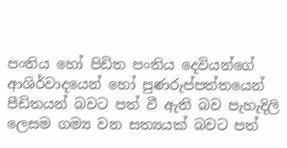පංතිය හෝ පිඩිත පංතිය දෙවියන්ගේ ආශිර්වාදයෙන් හෝ පුණරුප්පත්තයෙන් පීඩිතයන් බවට පත් වී ඇති බව පැහැදිලි ලෙසම ගම්‍ය වන සත්‍යයක් බවට පත්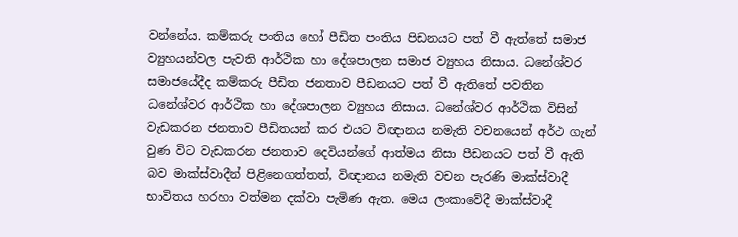වන්නේය. කම්කරු පංතිය හෝ පීඩිත පංතිය පිඩනයට පත් වී ඇත්තේ සමාජ ව්‍යුහයන්වල පැවති ආර්ථික හා දේශපාලන සමාජ ව්‍යුහය නිසාය. ධනේශ්වර සමාජයේදීද කම්කරු පීඩිත ජනතාව පීඩනයට පත් වී ඇතිතේ පවතින ධනේශ්වර ආර්ථික හා දේශපාලන ව්‍යුහය නිසාය. ධනේශ්වර ආර්ථික විසින් වැඩකරන ජනතාව පීඩිතයන් කර එයට විඥානය නමැති වචනයෙන් අර්ථ ගැන් වුණ විට වැඩකරන ජනතාව දෙවියන්ගේ ආත්මය නිසා පීඩනයට පත් වී ඇති බව මාක්ස්වාදීන් පිළිනෙගත්තත්, විඥානය නමැති වචන පැරණි මාක්ස්වාදී භාවිතය හරහා වත්මන දක්වා පැමිණ ඇත. මෙය ලංකාවේදී මාක්ස්වාදී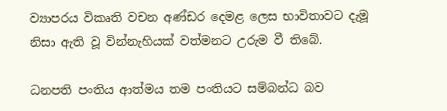ව්‍යාපරය විකෘති වචන අණ්ඩර දෙමළ ලෙස භාවිතාවට දැමූ නිසා ඇති වූ වින්නැහියක් වත්මනට උරුම වී තිබේ.

ධනපති පංතිය ආත්මය තම පංතියට සම්බන්ධ බව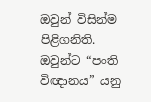ඔවුන් විසින්ම පිළිගනිති. ඔවුන්ට “පංති විඥානය” යනු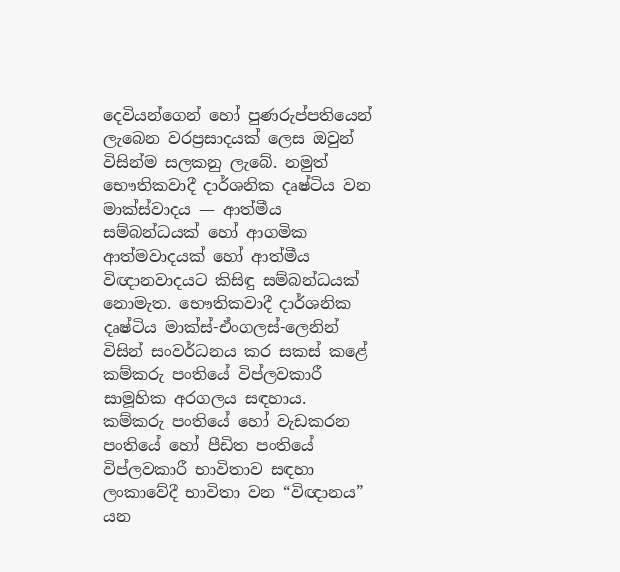දෙවියන්ගෙන් හෝ පුණරුප්පතියෙන් ලැබෙන වරප්‍රසාදයක් ලෙස ඔවුන් විසින්ම සලකනු ලැබේ. නමුත් භෞතිකවාදී දාර්ශනික දෘෂ්ටිය වන මාක්ස්වාදය — ආත්මීය සම්බන්ධයක් හෝ ආගමික ආත්මවාදයක් හෝ ආත්මීය විඥානවාදයට කිසිඳු සම්බන්ධයක් නොමැත. භෞතිකවාදී දාර්ශනික දෘෂ්ටිය මාක්ස්-ඒංගලස්-ලෙනින් විසින් සංවර්ධනය කර සකස් කළේ කම්කරු පංතියේ විප්ලවකාරී සාමූහික අරගලය සඳහාය. කම්කරු පංතියේ හෝ වැඩකරන පංතියේ හෝ පීඩිත පංතියේ විප්ලවකාරී භාවිතාව සඳහා ලංකාවේදී භාවිතා වන “විඥානය” යන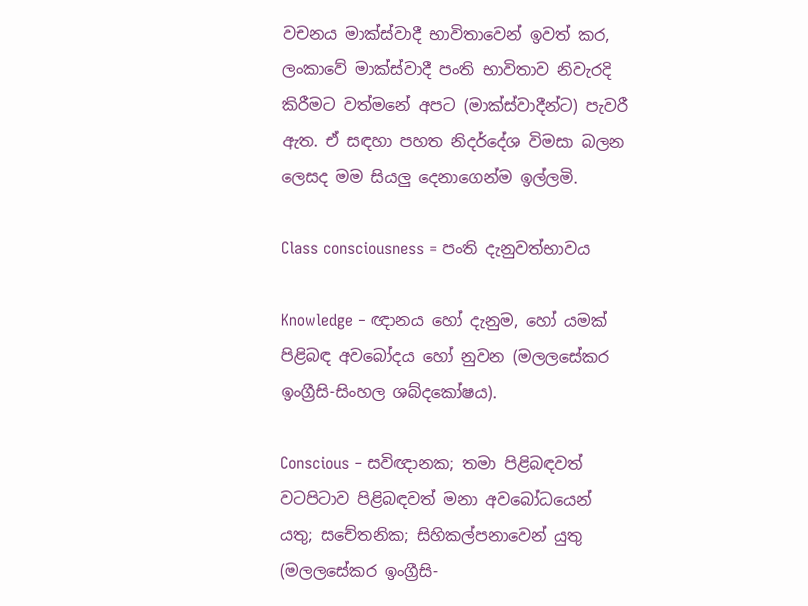වචනය මාක්ස්වාදී භාවිතාවෙන් ඉවත් කර, ලංකාවේ මාක්ස්වාදී පංති භාවිතාව නිවැරදි කිරීමට වත්මනේ අපට (මාක්ස්වාදීන්ට) පැවරී ඇත. ඒ සඳහා පහත නිදර්දේශ විමසා බලන ලෙසද මම සියලු දෙනාගෙන්ම ඉල්ලමි.

Class consciousness = පංති දැනුවත්භාවය

Knowledge ‒ ඥානය හෝ දැනුම, හෝ යමක් පිළිබඳ අවබෝදය හෝ නුවන (මලලසේකර ඉංග්‍රීසි-සිංහල ශබ්දකෝෂය).

Conscious ‒ සවිඥානක; තමා පිළිබඳවත් වටපිටාව පිළිබඳවත් මනා අවබෝධයෙන් යතු; සචේතනික; සිහිකල්පනාවෙන් යුතු (මලලසේකර ඉංග්‍රීසි-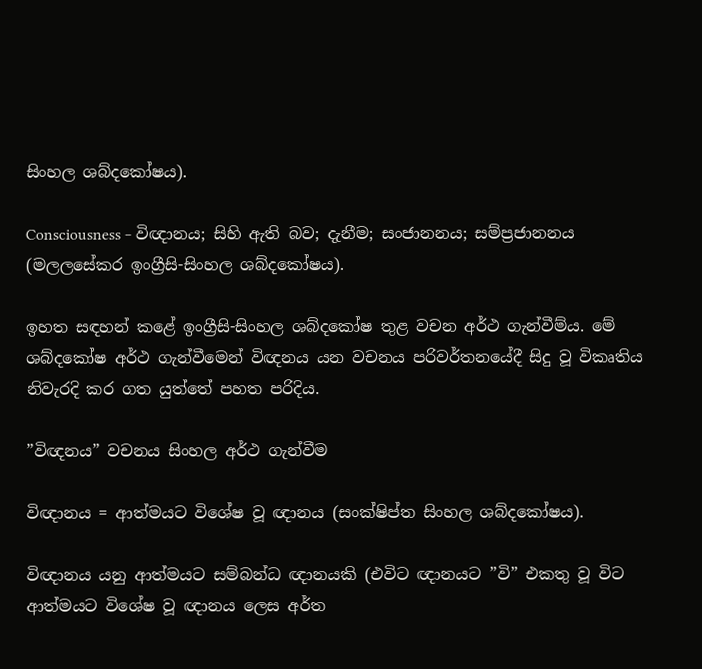සිංහල ශබ්දකෝෂය).

Consciousness ‒ විඥානය; සිහි ඇති බව; දැනීම; සංජානනය; සම්ප්‍රජානනය (මලලසේකර ඉංග්‍රීසි-සිංහල ශබ්දකෝෂය).

ඉහත සඳහන් කළේ ඉංග්‍රීසි-සිංහල ශබ්දකෝෂ තුළ වචන අර්ථ ගැන්වීම්ය. මේ ශබ්දකෝෂ අර්ථ ගැන්වීමෙන් විඥනය යන වචනය පරිවර්තනයේදී සිදු වූ විකෘතිය නිවැරදි කර ගත යුත්තේ පහත පරිදිය.

”විඥනය” වචනය සිංහල අර්ථ ගැන්වීම

විඥානය = ආත්මයට විශේෂ වූ ඥානය (සංක්ෂිප්ත සිංහල ශබ්දකෝෂය).

විඥානය යනු ආත්මයට සම්බන්ධ ඥානයකි (එවිට ඥානයට ”වි” එකතු වූ විට ආත්මයට විශේෂ වූ ඥානය ලෙස අර්ත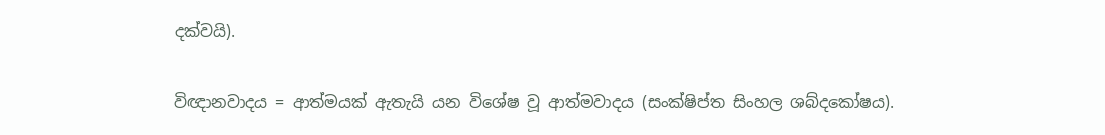දක්වයි).

විඥානවාදය = ආත්මයක් ඇතැයි යන විශේෂ වූ ආත්මවාදය (සංක්ෂිප්ත සිංහල ශබ්දකෝෂය).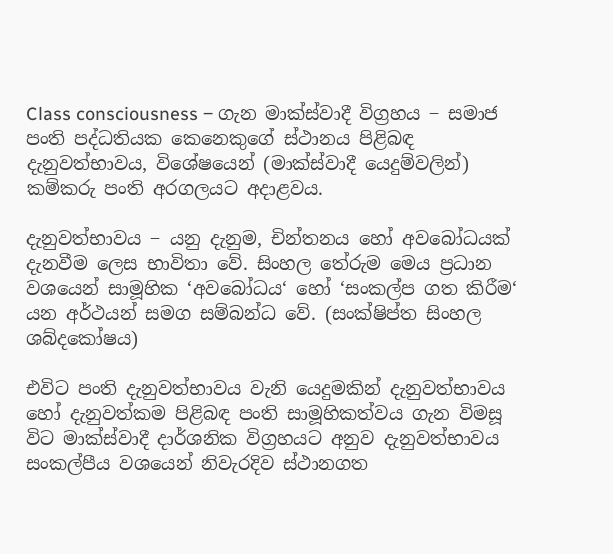Class consciousness ‒ ගැන මාක්ස්වාදී විග්‍රහය ‒ සමාජ පංති පද්ධතියක කෙනෙකුගේ ස්ථානය පිළිබඳ දැනුවත්භාවය, විශේෂයෙන් (මාක්ස්වාදී යෙදුම්වලින්) කම්කරු පංති අරගලයට අදාළවය.

දැනුවත්භාවය ‒ යනු දැනුම, චින්තනය හෝ අවබෝධයක් දැනවීම ලෙස භාවිතා වේ. සිංහල තේරුම මෙය ප්‍රධාන වශයෙන් සාමූහික ‘අවබෝධය‘ හෝ ‘සංකල්ප ගත කිරීම‘ යන අර්ථයන් සමග සම්බන්ධ වේ. (සංක්ෂිප්ත සිංහල ශබ්දකෝෂය)

එවිට පංති දැනුවත්භාවය වැනි යෙදුමකින් දැනුවත්භාවය හෝ දැනුවත්කම පිළිබඳ පංති සාමූහිකත්වය ගැන විමසූ විට මාක්ස්වාදී දාර්ශනික විග්‍රහයට අනුව දැනුවත්භාවය සංකල්පීය වශයෙන් නිවැරදිව ස්ථානගත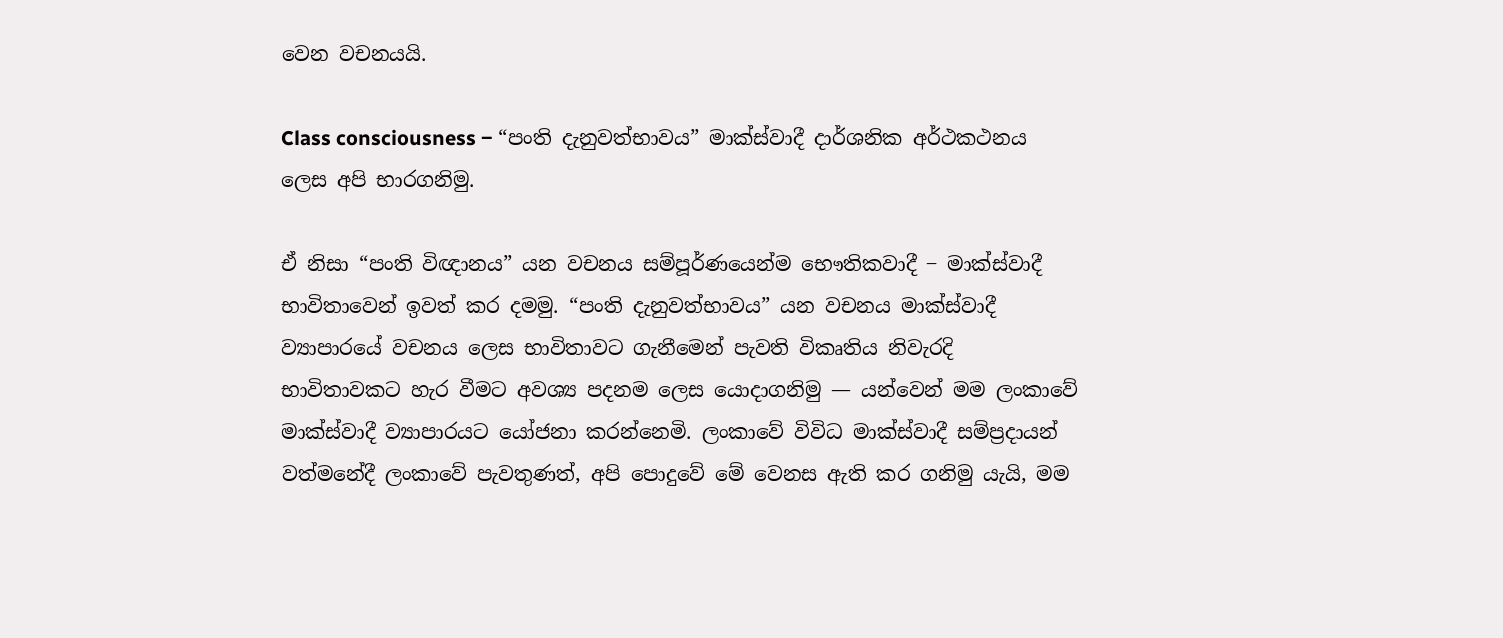වෙන වචනයයි.

Class consciousness ‒ “පංති දැනුවත්භාවය” මාක්ස්වාදී දාර්ශනික අර්ථකථනය ලෙස අපි භාරගනිමු.

ඒ නිසා “පංති විඥානය” යන වචනය සම්පූර්ණයෙන්ම භෞතිකවාදී ‒ මාක්ස්වාදී භාවිතාවෙන් ඉවත් කර දමමු. “පංති දැනුවත්භාවය” යන වචනය මාක්ස්වාදී ව්‍යාපාරයේ වචනය ලෙස භාවිතාවට ගැනීමෙන් පැවති විකෘතිය නිවැරදි භාවිතාවකට හැර වීමට අවශ්‍ය පදනම ලෙස යොදාගනිමු — යන්වෙන් මම ලංකාවේ මාක්ස්වාදී ව්‍යාපාරයට යෝජනා කරන්නෙමි. ලංකාවේ විවිධ මාක්ස්වාදී සම්ප්‍රදායන් වත්මනේදී ලංකාවේ පැවතුණත්, අපි පොදුවේ මේ වෙනස ඇති කර ගනිමු යැයි, මම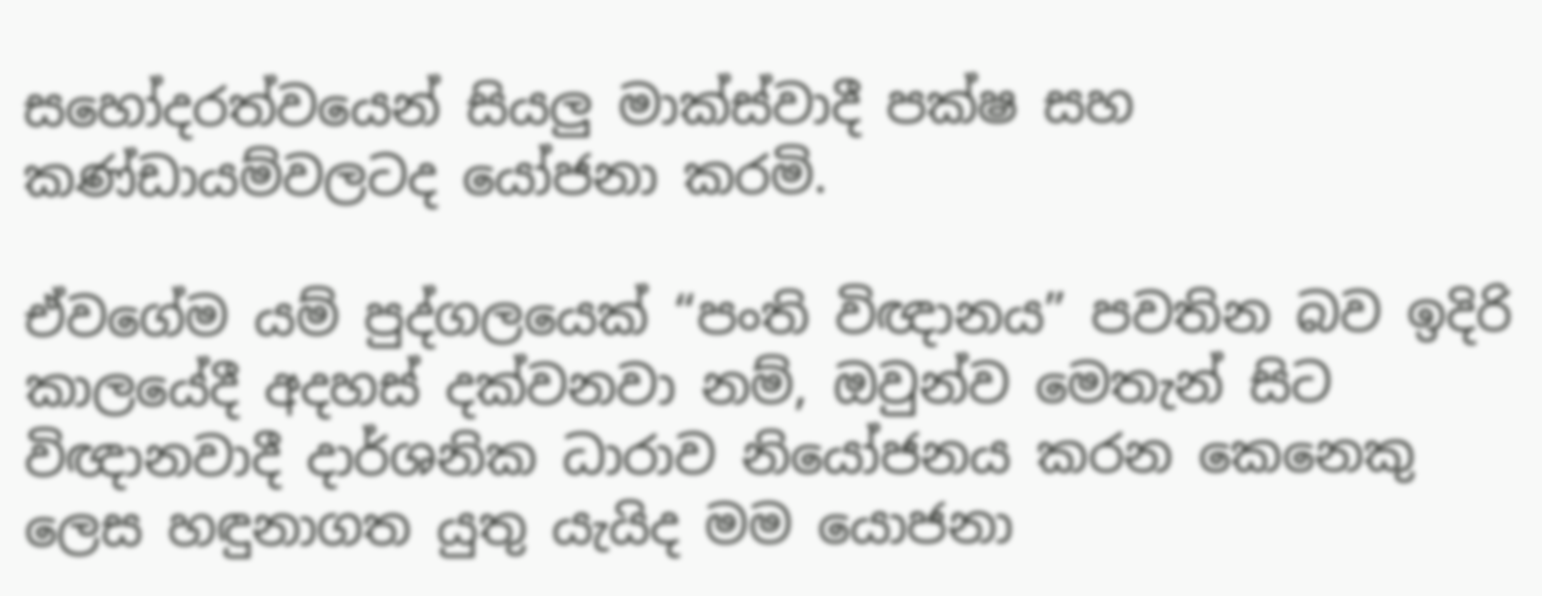සහෝදරත්වයෙන් සියලු මාක්ස්වාදී පක්ෂ සහ කණ්ඩායම්වලටද යෝජනා කරමි.

ඒවගේම යම් පුද්ගලයෙක් “පංති විඥානය” පවතින බව ඉදිරි කාලයේදී අදහස් දක්වනවා නම්, ඔවුන්ව මෙතැන් සිට විඥානවාදී දාර්ශනික ධාරාව නියෝජනය කරන කෙනෙකු ලෙස හඳුනාගත යුතු යැයිද මම යොජනා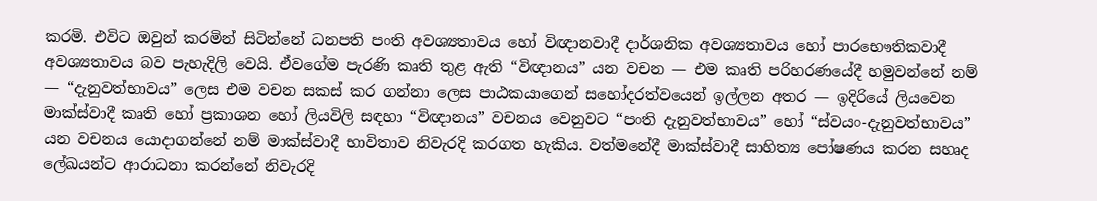කරමි. එවිට ඔවුන් කරමින් සිටින්නේ ධනපති පංති අවශ්‍යතාවය හෝ විඥානවාදී දාර්ශනික අවශ්‍යතාවය හෝ පාරභෞතිකවාදී අවශ්‍යතාවය බව පැහැදිලි වෙයි. ඒවගේම පැරණි කෘති තුළ ඇති “විඥානය” යන වචන — එම කෘති පරිහරණයේදී හමුවන්නේ නම් — “දැනුවත්භාවය” ලෙස එම වචන සකස් කර ගන්නා ලෙස පාඨකයාගෙන් සහෝදරත්වයෙන් ඉල්ලන අතර — ඉදිරියේ ලියවෙන මාක්ස්වාදී කෘති හෝ ප්‍රකාශන හෝ ලියවිලි සඳහා “විඥානය” වචනය වෙනුවට “පංති දැනුවත්භාවය” හෝ “ස්වයං-දැනුවත්භාවය”  යන වචනය යොදාගන්නේ නම් මාක්ස්වාදී භාවිතාව නිවැරදි කරගත හැකිය. වත්මනේදී මාක්ස්වාදී සාහිත්‍ය පෝෂණය කරන සහෘද ලේඛයන්ට ආරාධනා කරන්නේ නිවැරදි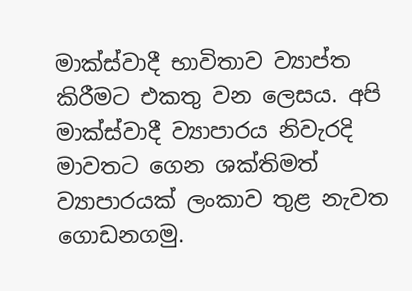මාක්ස්වාදී භාවිතාව ව්‍යාප්ත කිරීමට එකතු වන ලෙසය. අපි මාක්ස්වාදී ව්‍යාපාරය නිවැරදි මාවතට ගෙන ශක්තිමත් ව්‍යාපාරයක් ලංකාව තුළ නැවත ගොඩනගමු.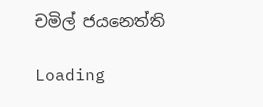චමිල් ජයනෙත්ති

Loading